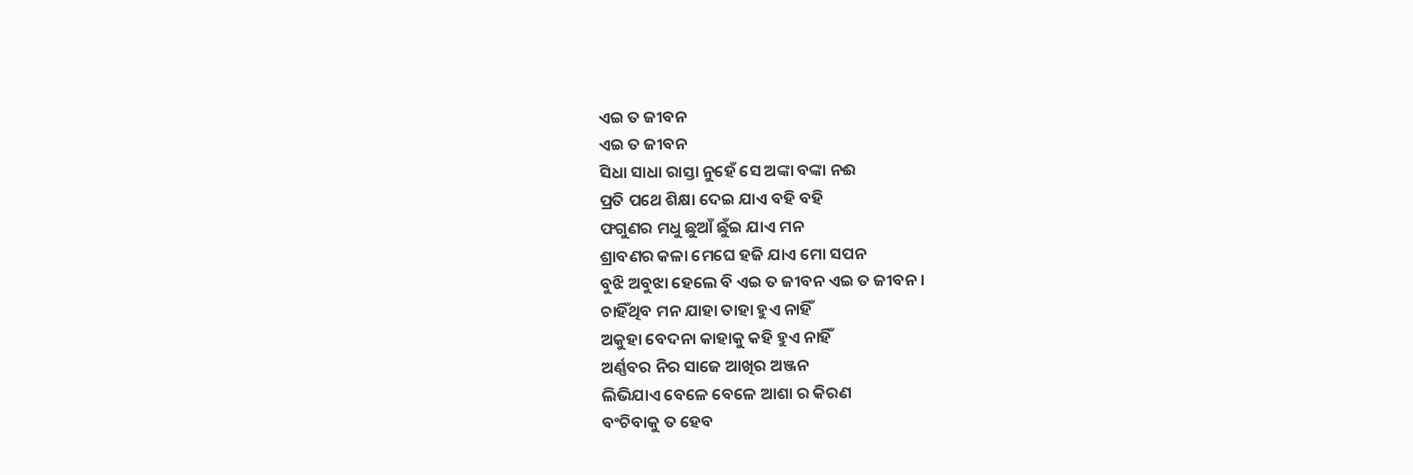ଏଇ ତ ଜୀବନ
ଏଇ ତ ଜୀବନ
ସିଧା ସାଧା ରାସ୍ତା ନୁହେଁ ସେ ଅଙ୍କା ବଙ୍କା ନଈ
ପ୍ରତି ପଥେ ଶିକ୍ଷା ଦେଇ ଯାଏ ବହି ବହି
ଫଗୁଣର ମଧୁ ଛୁଆଁ ଛୁଁଇ ଯାଏ ମନ
ଶ୍ରାବଣର କଳା ମେଘେ ହଜି ଯାଏ ମୋ ସପନ
ବୁଝି ଅବୁଝା ହେଲେ ବି ଏଇ ତ ଜୀବନ ଏଇ ତ ଜୀବନ।
ଚାହିଁଥିବ ମନ ଯାହା ତାହା ହୁଏ ନାହିଁ
ଅକୁହା ବେଦନା କାହାକୁ କହି ହୁଏ ନାହିଁ
ଅର୍ଣ୍ଣବର ନିର ସାଜେ ଆଖିର ଅଞ୍ଜନ
ଲିଭିଯାଏ ବେଳେ ବେଳେ ଆଶା ର କିରଣ
ବଂଚିବାକୁ ତ ହେବ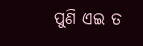ପୁଣି ଏଇ ତ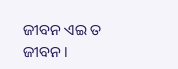ଜୀବନ ଏଇ ତ ଜୀବନ ।